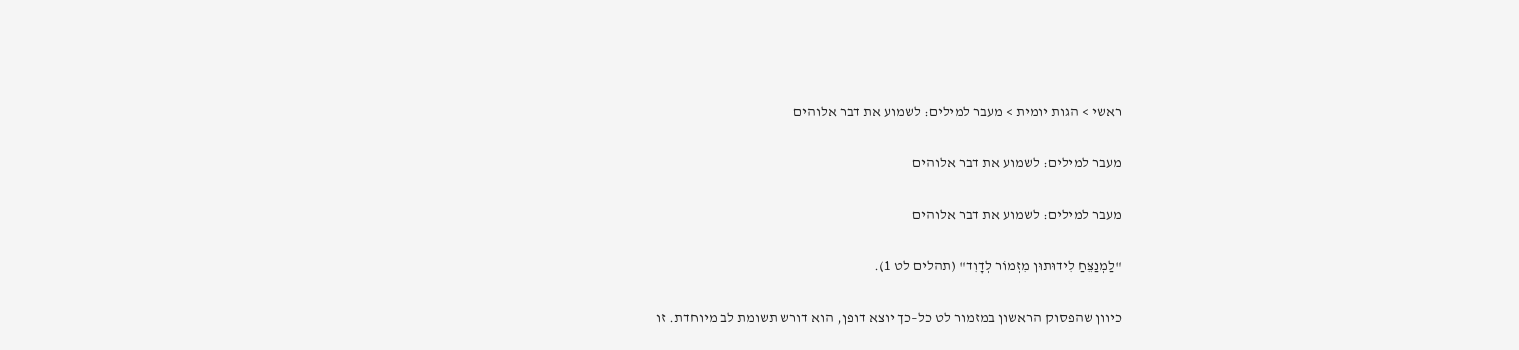ראשי > הגות יומית > מעבר למילים: לשמוע את דבר אלוהים

מעבר למילים: לשמוע את דבר אלוהים

מעבר למילים: לשמוע את דבר אלוהים

"לַמְנַצֵּחַ לִידוּתוּן מִזְמוֹר לְדָוִד" (תהלים לט 1).

כיוון שהפסוק הראשון במזמור לט כל–כך יוצא דופן, הוא דורש תשומת לב מיוחדת. זו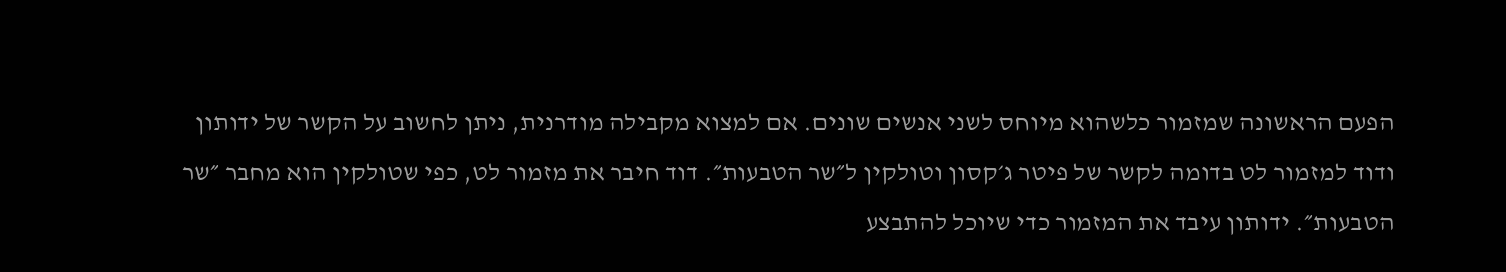הפעם הראשונה שמזמור כלשהוא מיוחס לשני אנשים שונים. אם למצוא מקבילה מודרנית, ניתן לחשוב על הקשר של ידותון ודוד למזמור לט בדומה לקשר של פיטר ג׳קסון וטולקין ל״שר הטבעות״. דוד חיבר את מזמור לט, כפי שטולקין הוא מחבר ״שר הטבעות״. ידותון עיבד את המזמור כדי שיוכל להתבצע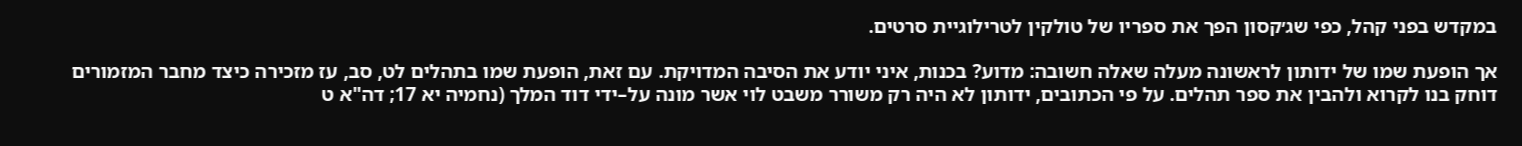במקדש בפני קהל, כפי שג׳קסון הפך את ספריו של טולקין לטרילוגיית סרטים.

אך הופעת שמו של ידותון לראשונה מעלה שאלה חשובה: מדוע? בכנות, איני יודע את הסיבה המדויקת. עם זאת, הופעת שמו בתהלים לט, סב, עז מזכירה כיצד מחבר המזמורים דוחק בנו לקרוא ולהבין את ספר תהלים. על פי הכתובים, ידותון לא היה רק משורר משבט לוי אשר מונה על–ידי דוד המלך (נחמיה יא 17; דה"א ט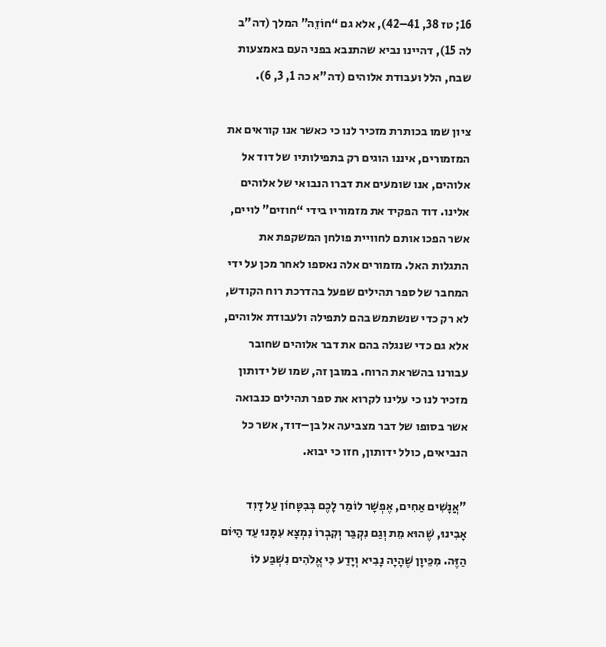16; טז 38, 41–42), אלא גם “חוֹזֵה” המלך (דה"ב לה 15), דהיינו נביא שהתנבא בפני העם באמצעות שבח, הלל ועבודת אלוהים (דה"א כה 1, 3, 6).

ציון שמו בכותרת מזכיר לנו כי כאשר אנו קוראים את המזמורים, איננו הוגים רק בתפילותיו של דוד אל אלוהים, אנו שומעים את דברו הנבואי של אלוהים אלינו. דוד הפקיד את מזמוריו בידי “חוזים” לויים, אשר הפכו אותם לחוויית פולחן המשקפת את התגלות האל. מזמורים אלה נאספו לאחר מכן על ידי המחבר של ספר תהילים שפעל בהדרכת רוח הקודש, לא רק כדי שנשתמש בהם לתפילה ולעבודת אלוהים, אלא גם כדי שנגלה בהם את דבר אלוהים שחובר עבורנו בהשראת הרוח. במובן זה, שמו של ידותון מזכיר לנו כי עלינו לקרוא את ספר תהילים כנבואה אשר בסופו של דבר מצביעה אל בן–דוד, אשר כל הנביאים, כולל ידותון, חזו כי יבוא.

"אֲנָשִׁים אַחִים, אֶפְשָׁר לוֹמַר לָכֶם בְּבִטָּחוֹן עַל דָּוִד אָבִינוּ, שֶׁהוּא מֵת וְגַם נִקְבַּר וְקִבְרוֹ נִמְצָא עִמָּנוּ עַד הַיּוֹם הַזֶּה. מִכֵּיוָן שֶׁהָיָה נָבִיא וְיָדַע כִּי אֱלֹהִים נִשְׁבַּע לוֹ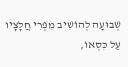שְׁבוּעָה לְהוֹשִׁיב מִפְּרִי חֲלָצָיו עַל כִּסְאוֹ,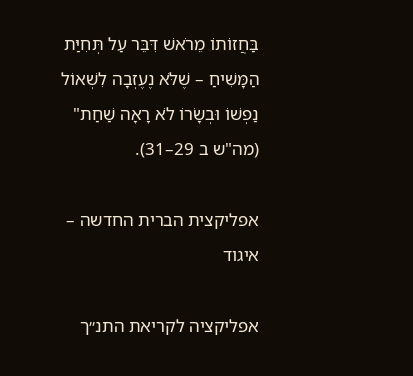בַּחֲזוֹתוֹ מֵרֹאשׁ דִּבֵּר עַל תְּחִיַּת הַמָּשִׁיחַ – שֶׁלֹּא נֶעֶזְבָה לִשְׁאוֹל נַפְשׁוֹ וּבְשָׂרוֹ לֹא רָאָה שַׁחַת" (מה"ש ב 29–31).

אפליקצית הברית החדשה – איגוד

אפליקציה לקריאת התנ״ך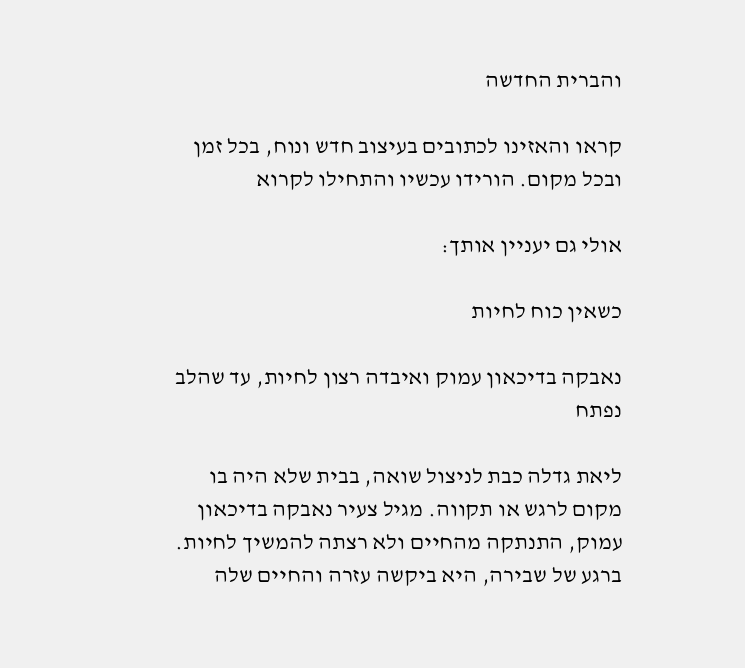והברית החדשה

קראו והאזינו לכתובים בעיצוב חדש ונוח, בכל זמן ובכל מקום. הורידו עכשיו והתחילו לקרוא

אולי גם יעניין אותך:

כשאין כוח לחיות

נאבקה בדיכאון עמוק ואיבדה רצון לחיות, עד שהלב נפתח

ליאת גדלה כבת לניצול שואה, בבית שלא היה בו מקום לרגש או תקווה. מגיל צעיר נאבקה בדיכאון עמוק, התנתקה מהחיים ולא רצתה להמשיך לחיות. ברגע של שבירה, היא ביקשה עזרה והחיים שלה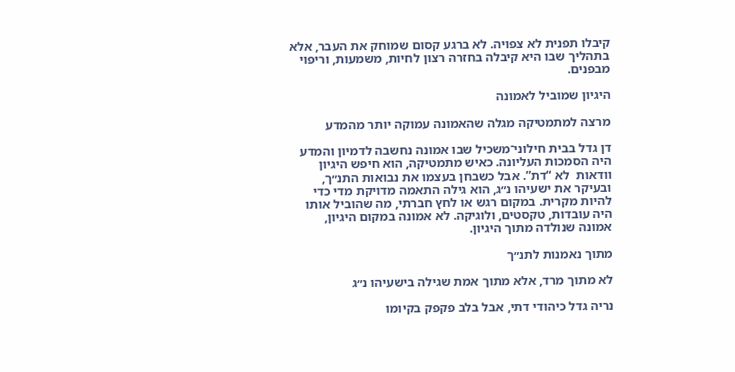קיבלו תפנית לא צפויה. לא ברגע קסום שמוחק את העבר, אלא בתהליך שבו היא קיבלה בחזרה רצון לחיות, משמעות, וריפוי מבפנים.

היגיון שמוביל לאמונה

מרצה למתמטיקה מגלה שהאמונה עמוקה יותר מהמדע

דן גדל בבית חילוני־משכיל שבו אמונה נחשבה לדמיון והמדע היה הסמכות העליונה. כאיש מתמטיקה, הוא חיפש היגיון וודאות  לא “דת”. אבל כשבחן בעצמו את נבואות התנ״ך, ובעיקר את ישעיהו נ״ג, הוא גילה התאמה מדויקת מדי כדי להיות מקרית. במקום רגש או לחץ חברתי, מה שהוביל אותו היה עובדות, טקסטים, ולוגיקה. לא אמונה במקום היגיון, אמונה שנולדה מתוך היגיון.

מתוך נאמנות לתנ״ך

לא מתוך מרד, אלא מתוך אמת שגילה בישעיהו נ״ג

נריה גדל כיהודי דתי, אבל בלב פקפק בקיומו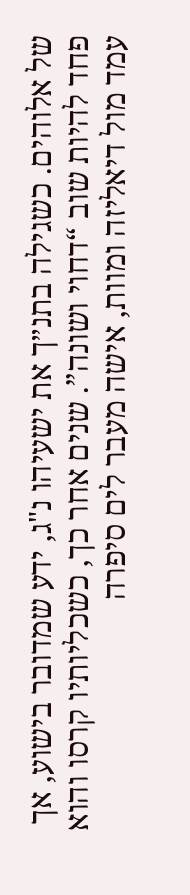של אלוהים. כשגילה בתנ״ך את ישעיהו נ"ג, ידע שמדובר בישוע, אך פחד להיות שוב “דחוי ושונה”. שנים אחר כך, כשכליותיו קרסו והוא עמד מול דיאליזה ומוות, אישה מעבר לים סיפרה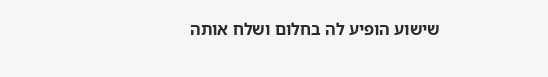שישוע הופיע לה בחלום ושלח אותה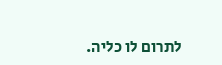לתרום לו כליה.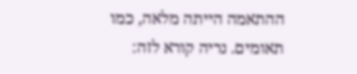ההתאמה הייתה מלאה, כמו תאומים. נריה קורא לזה: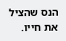הנס שהציל את חייו.